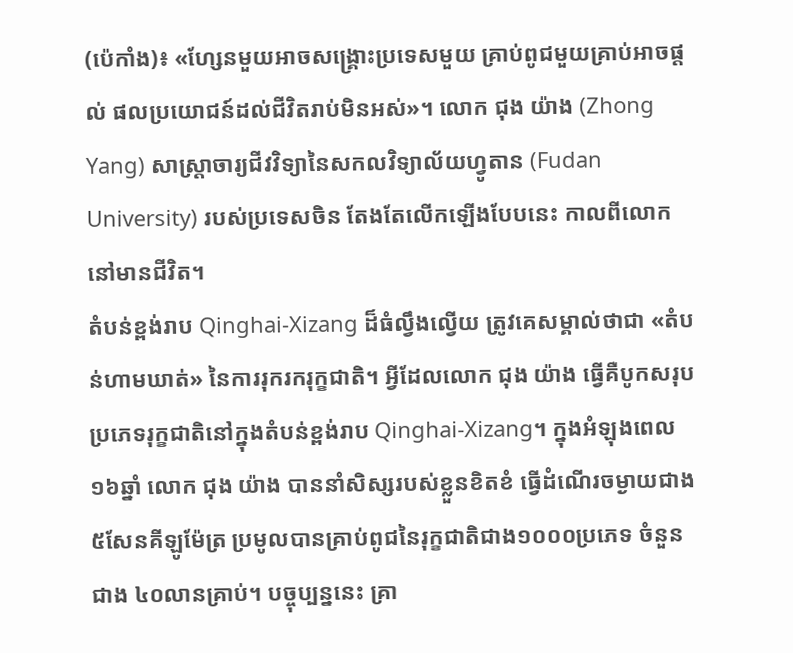(ប៉េកាំង)៖ «ហ្សែនមួយអាចសង្គ្រោះប្រទេសមួយ គ្រាប់ពូជមួយគ្រាប់អាចផ្តល់ ផលប្រយោជន៍ដល់ជីវិតរាប់មិនអស់»។ លោក ជុង យ៉ាង (Zhong Yang) សាស្ត្រាចារ្យជីវវិទ្យានៃសកលវិទ្យាល័យហ្វូតាន (Fudan University) របស់ប្រទេសចិន តែងតែលើកឡើងបែបនេះ កាលពីលោកនៅមានជីវិត។
តំបន់ខ្ពង់រាប Qinghai-Xizang ដ៏ធំល្វឹងល្វើយ ត្រូវគេសម្គាល់ថាជា «តំបន់ហាមឃាត់» នៃការរុករករុក្ខជាតិ។ អ្វីដែលលោក ជុង យ៉ាង ធ្វើគឺបូកសរុបប្រភេទរុក្ខជាតិនៅក្នុងតំបន់ខ្ពង់រាប Qinghai-Xizang។ ក្នុងអំឡុងពេល ១៦ឆ្នាំ លោក ជុង យ៉ាង បាននាំសិស្សរបស់ខ្លួនខិតខំ ធ្វើដំណើរចម្ងាយជាង ៥សែនគីឡូម៉ែត្រ ប្រមូលបានគ្រាប់ពូជនៃរុក្ខជាតិជាង១០០០ប្រភេទ ចំនួនជាង ៤០លានគ្រាប់។ បច្ចុប្បន្ននេះ គ្រា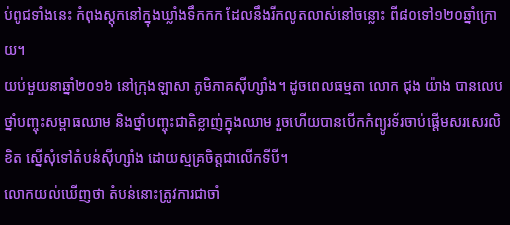ប់ពូជទាំងនេះ កំពុងស្តុកនៅក្នុងឃ្លាំងទឹកកក ដែលនឹងរីកលូតលាស់នៅចន្លោះ ពី៨០ទៅ១២០ឆ្នាំក្រោយ។
យប់មួយនាឆ្នាំ២០១៦ នៅក្រុងឡាសា ភូមិភាគស៊ីហ្សាំង។ ដូចពេលធម្មតា លោក ជុង យ៉ាង បានលេបថ្នាំបញ្ចុះសម្ពាធឈាម និងថ្នាំបញ្ចុះជាតិខ្លាញ់ក្នុងឈាម រួចហើយបានបើកកំព្យូរទ័រចាប់ផ្តើមសរសេរលិខិត ស្នើសុំទៅតំបន់ស៊ីហ្សាំង ដោយស្មគ្រចិត្តជាលើកទីបី។
លោកយល់ឃើញថា តំបន់នោះត្រូវការជាចាំ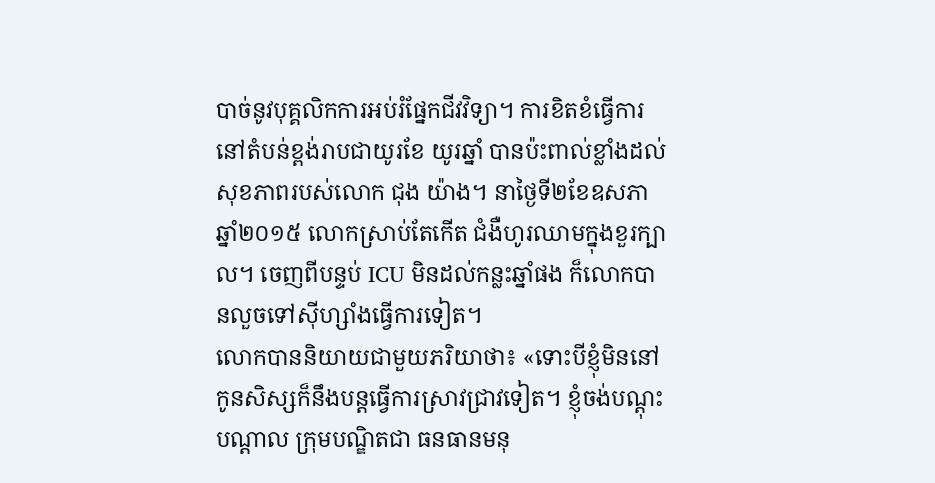បាច់នូវបុគ្គលិកការអប់រំផ្នែកជីវវិទ្យា។ ការខិតខំធ្វើការនៅតំបន់ខ្ពង់រាបជាយូរខែ យូរឆ្នាំ បានប៉ះពាល់ខ្លាំងដល់សុខភាពរបស់លោក ជុង យ៉ាង។ នាថ្ងៃទី២ខែឧសភា ឆ្នាំ២០១៥ លោកស្រាប់តែកើត ជំងឺហូរឈាមក្នុងខួរក្បាល។ ចេញពីបន្ទប់ ICU មិនដល់កន្លះឆ្នាំផង ក៏លោកបានលួចទៅស៊ីហ្សាំងធ្វើការទៀត។
លោកបាននិយាយជាមួយភរិយាថា៖ «ទោះបីខ្ញុំមិននៅ កូនសិស្សក៏នឹងបន្តធ្វើការស្រាវជា្រវទៀត។ ខ្ញុំចង់បណ្តុះបណ្តាល ក្រុមបណ្ឌិតជា ធនធានមនុ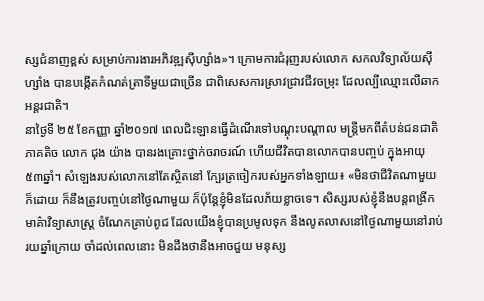ស្សជំនាញខ្ពស់ សម្រាប់ការងារអភិវឌ្ឍស៊ីហ្សាំង»។ ក្រោមការជំរុញរបស់លោក សកលវិទ្យាល័យស៊ីហ្សាំង បានបង្កើតកំណត់ត្រាទីមួយជាច្រើន ជាពិសេសការស្រាវជ្រាវជីវចម្រុះ ដែលល្បីឈ្មោះលើឆាកអន្តរជាតិ។
នាថ្ងៃទី ២៥ ខែកញ្ញា ឆ្នាំ២០១៧ ពេលជិះឡានធ្វើដំណើរទៅបណ្តុះបណ្តាល មន្ត្រីមកពីតំបន់ជនជាតិភាគតិច លោក ជុង យ៉ាង បានរងគ្រោះថ្នាក់ចរាចរណ៍ ហើយជីវិតបានលោកបានបញ្ចប់ ក្នុងអាយុ៥៣ឆ្នាំ។ សំឡេងរបស់លោកនៅតែស្ថិតនៅ ក្បែរត្រចៀករបស់អ្នកទាំងឡាយ៖ «មិនថាជីវិតណាមួយក៏ដោយ ក៏នឹងត្រូវបញ្ចប់នៅថ្ងៃណាមួយ ក៏ប៉ុន្តែខ្ញុំមិនដែលភ័យខ្លាចទេ។ សិស្សរបស់ខ្ញុំនឹងបន្តពង្រីកមាគ៌ាវិទ្យាសាស្ត្រ ចំណែកគ្រាប់ពូជ ដែលយើងខ្ញុំបានប្រមូលទុក នឹងលូតលាសនៅថ្ងៃណាមួយនៅរាប់រយឆ្នាំក្រោយ ចាំដល់ពេលនោះ មិនដឹងថានឹងអាចជួយ មនុស្ស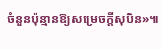ចំនួនប៉ុន្មានឱ្យសម្រេចក្តីសុបិន»៕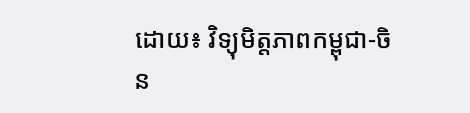ដោយ៖ វិទ្យុមិត្តភាពកម្ពុជា-ចិន